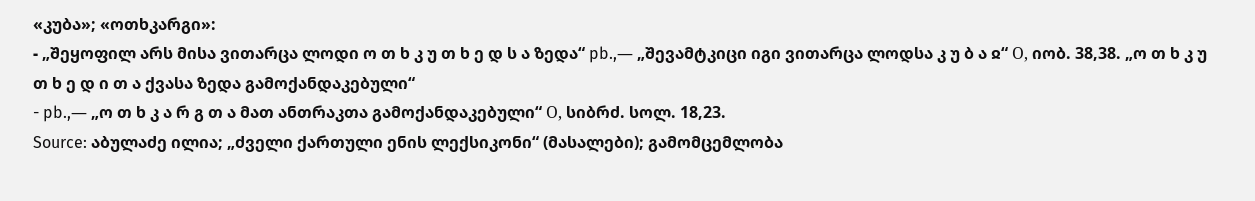«კუბა»; «ოთხკარგი»:
- „შეყოფილ არს მისა ვითარცა ლოდი ო თ ხ კ უ თ ხ ე დ ს ა ზედა“ pb.,― „შევამტკიცი იგი ვითარცა ლოდსა კ უ ბ ა ჲ“ Ο, იობ. 38,38. „ო თ ხ კ უ თ ხ ე დ ი თ ა ქვასა ზედა გამოქანდაკებული“
- pb.,― „ო თ ხ კ ა რ გ თ ა მათ ანთრაკთა გამოქანდაკებული“ Ο, სიბრძ. სოლ. 18,23.
Source: აბულაძე ილია; „ძველი ქართული ენის ლექსიკონი“ (მასალები); გამომცემლობა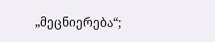„მეცნიერება“;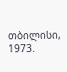თბილისი, 1973.